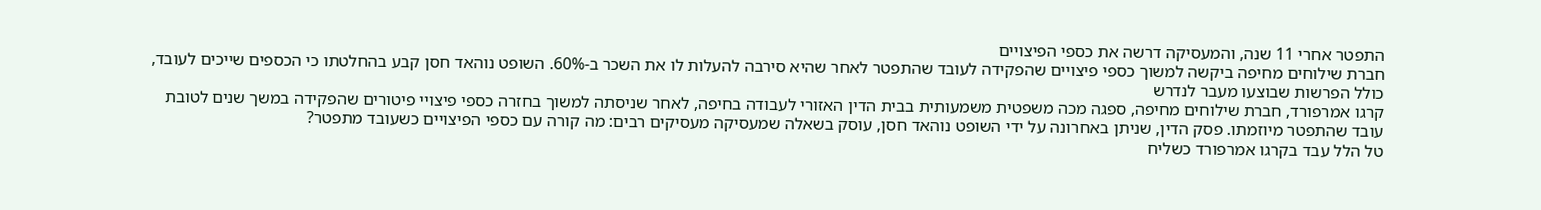התפטר אחרי 11 שנה, והמעסיקה דרשה את כספי הפיצויים
חברת שילוחים מחיפה ביקשה למשוך כספי פיצויים שהפקידה לעובד שהתפטר לאחר שהיא סירבה להעלות לו את השכר ב-60%. השופט נוהאד חסן קבע בהחלטתו כי הכספים שייכים לעובד, כולל הפרשות שבוצעו מעבר לנדרש
קרגו אמרפורד, חברת שילוחים מחיפה, ספגה מכה משפטית משמעותית בבית הדין האזורי לעבודה בחיפה, לאחר שניסתה למשוך בחזרה כספי פיצויי פיטורים שהפקידה במשך שנים לטובת עובד שהתפטר מיוזמתו. פסק הדין, שניתן באחרונה על ידי השופט נוהאד חסן, עוסק בשאלה שמעסיקה מעסיקים רבים: מה קורה עם כספי הפיצויים כשעובד מתפטר?
טל הלל עבד בקרגו אמרפורד כשליח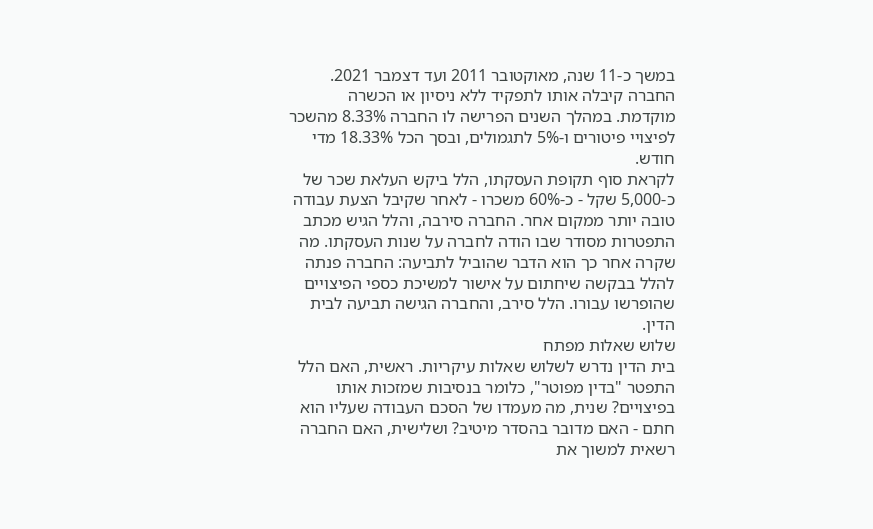במשך כ-11 שנה, מאוקטובר 2011 ועד דצמבר 2021. החברה קיבלה אותו לתפקיד ללא ניסיון או הכשרה מוקדמת. במהלך השנים הפרישה לו החברה 8.33% מהשכר לפיצויי פיטורים ו-5% לתגמולים, ובסך הכל 18.33% מדי חודש.
לקראת סוף תקופת העסקתו, הלל ביקש העלאת שכר של כ-5,000 שקל - כ-60% משכרו - לאחר שקיבל הצעת עבודה טובה יותר ממקום אחר. החברה סירבה, והלל הגיש מכתב התפטרות מסודר שבו הודה לחברה על שנות העסקתו. מה שקרה אחר כך הוא הדבר שהוביל לתביעה: החברה פנתה להלל בבקשה שיחתום על אישור למשיכת כספי הפיצויים שהופרשו עבורו. הלל סירב, והחברה הגישה תביעה לבית הדין.
שלוש שאלות מפתח
בית הדין נדרש לשלוש שאלות עיקריות. ראשית, האם הלל התפטר "בדין מפוטר", כלומר בנסיבות שמזכות אותו בפיצויים? שנית, מה מעמדו של הסכם העבודה שעליו הוא חתם - האם מדובר בהסדר מיטיב? ושלישית, האם החברה רשאית למשוך את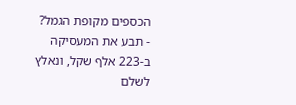הכספים מקופת הגמל?
- תבע את המעסיקה ב-223 אלף שקל, ונאלץ לשלם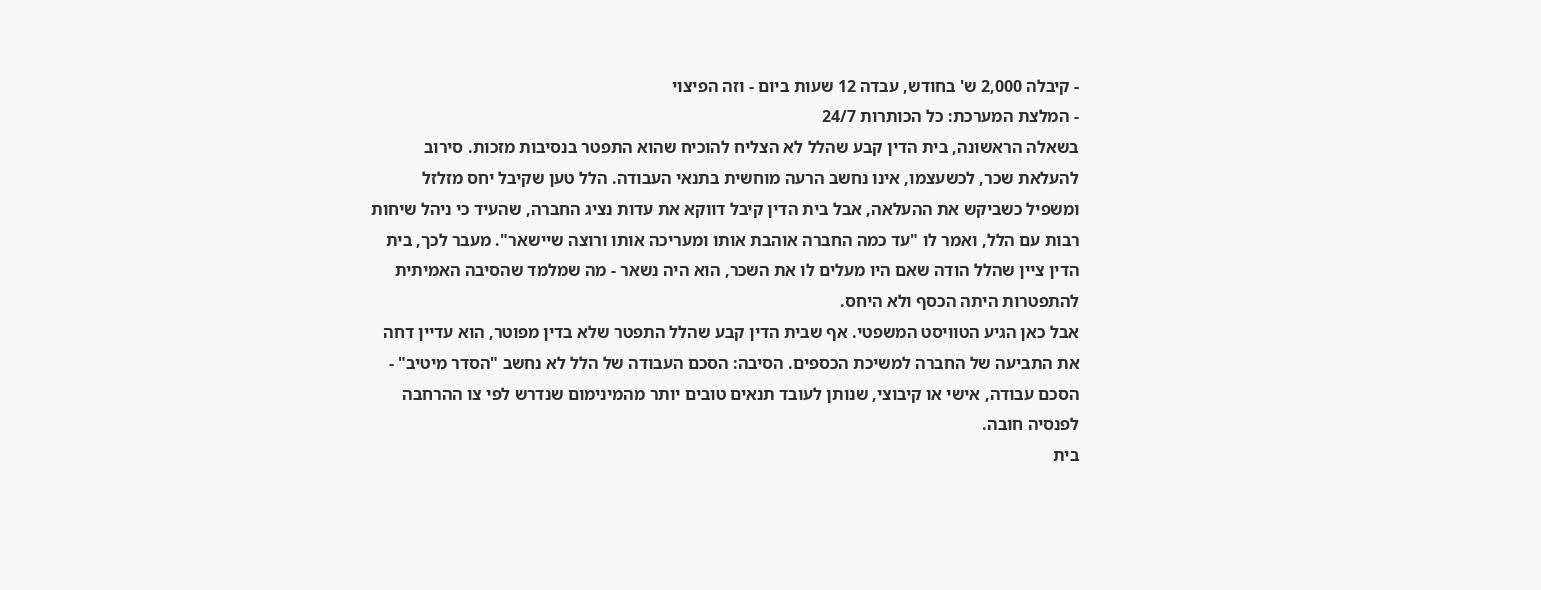- קיבלה 2,000 ש' בחודש, עבדה 12 שעות ביום - וזה הפיצוי
- המלצת המערכת: כל הכותרות 24/7
בשאלה הראשונה, בית הדין קבע שהלל לא הצליח להוכיח שהוא התפטר בנסיבות מזכות. סירוב להעלאת שכר, לכשעצמו, אינו נחשב הרעה מוחשית בתנאי העבודה. הלל טען שקיבל יחס מזלזל ומשפיל כשביקש את ההעלאה, אבל בית הדין קיבל דווקא את עדות נציג החברה, שהעיד כי ניהל שיחות רבות עם הלל, ואמר לו "עד כמה החברה אוהבת אותו ומעריכה אותו ורוצה שיישאר". מעבר לכך, בית הדין ציין שהלל הודה שאם היו מעלים לו את השכר, הוא היה נשאר - מה שמלמד שהסיבה האמיתית להתפטרות היתה הכסף ולא היחס.
אבל כאן הגיע הטוויסט המשפטי. אף שבית הדין קבע שהלל התפטר שלא בדין מפוטר, הוא עדיין דחה את התביעה של החברה למשיכת הכספים. הסיבה: הסכם העבודה של הלל לא נחשב "הסדר מיטיב" - הסכם עבודה, אישי או קיבוצי, שנותן לעובד תנאים טובים יותר מהמינימום שנדרש לפי צו ההרחבה לפנסיה חובה.
בית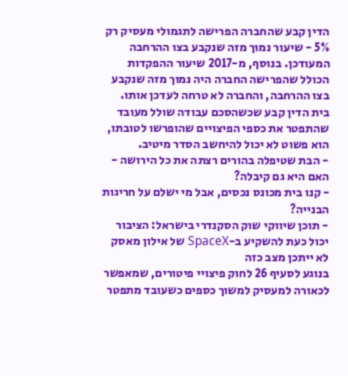הדין קבע שהחברה הפרישה לתגמולי מעסיק רק 5% - שיעור נמוך מזה שנקבע בצו ההרחבה המעודכן. בנוסף, מ-2017 שיעור ההפקדות הכולל שהפרישה החברה היה נמוך מזה שנקבע בצו ההרחבה, והחברה לא טרחה לעדכן אותו. בית הדין קבע שכשהסכם עבודה שולל מעובד שהתפטר את כספי הפיצויים שהופרשו לטובתו, הוא פשוט לא יכול להיחשב הסדר מיטיב.
- הבת שטיפלה בהורים רצתה את כל הירושה - האם היא גם קיבלה?
- קנו בית מכונס נכסים, אבל מי ישלם על חריגות הבנייה?
- תוכן שיווקי שוק הסקנדרי בישראל: הציבור יכול כעת להשקיע ב-SpaceX של אילון מאסק
לא ייתכן מצב כזה
בנוגע לסעיף 26 לחוק פיצויי פיטורים, שמאפשר לכאורה למעסיק למשוך כספים כשעובד מתפטר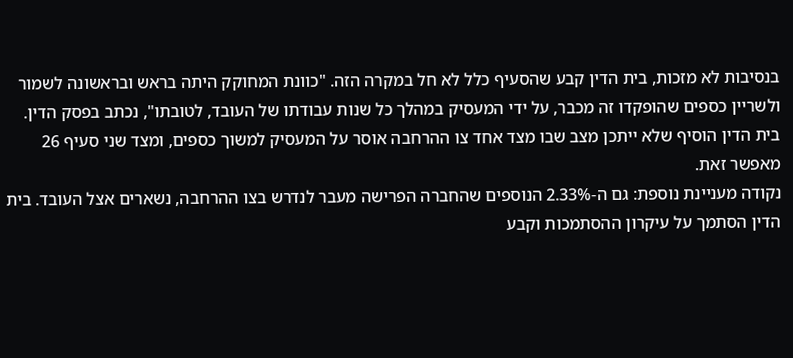בנסיבות לא מזכות, בית הדין קבע שהסעיף כלל לא חל במקרה הזה. "כוונת המחוקק היתה בראש ובראשונה לשמור ולשריין כספים שהופקדו זה מכבר, על ידי המעסיק במהלך כל שנות עבודתו של העובד, לטובתו", נכתב בפסק הדין. בית הדין הוסיף שלא ייתכן מצב שבו מצד אחד צו ההרחבה אוסר על המעסיק למשוך כספים, ומצד שני סעיף 26 מאפשר זאת.
נקודה מעניינת נוספת: גם ה-2.33% הנוספים שהחברה הפרישה מעבר לנדרש בצו ההרחבה, נשארים אצל העובד. בית הדין הסתמך על עיקרון ההסתמכות וקבע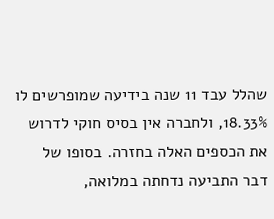שהלל עבד 11 שנה בידיעה שמופרשים לו 18.33%, ולחברה אין בסיס חוקי לדרוש את הכספים האלה בחזרה. בסופו של דבר התביעה נדחתה במלואה,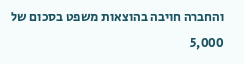והחברה חויבה בהוצאות משפט בסכום של 5,000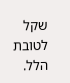שקל לטובת הלל.